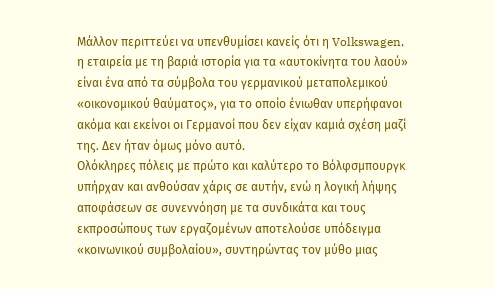Μάλλον περιττεύει να υπενθυμίσει κανείς ότι η Volkswagen, η εταιρεία με τη βαριά ιστορία για τα «αυτοκίνητα του λαού» είναι ένα από τα σύμβολα του γερμανικού μεταπολεμικού «οικονομικού θαύματος», για το οποίο ένιωθαν υπερήφανοι ακόμα και εκείνοι οι Γερμανοί που δεν είχαν καμιά σχέση μαζί της. Δεν ήταν όμως μόνο αυτό.
Ολόκληρες πόλεις με πρώτο και καλύτερο το Βόλφσμπουργκ υπήρχαν και ανθούσαν χάρις σε αυτήν, ενώ η λογική λήψης αποφάσεων σε συνεννόηση με τα συνδικάτα και τους εκπροσώπους των εργαζομένων αποτελούσε υπόδειγμα «κοινωνικού συμβολαίου», συντηρώντας τον μύθο μιας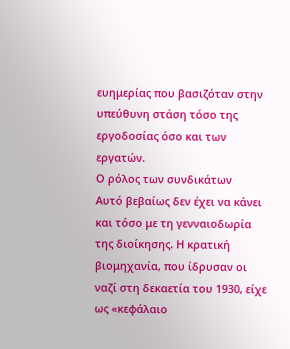ευημερίας που βασιζόταν στην υπεύθυνη στάση τόσο της εργοδοσίας όσο και των εργατών.
Ο ρόλος των συνδικάτων
Aυτό βεβαίως δεν έχει να κάνει και τόσο με τη γενναιοδωρία της διοίκησης. Η κρατική βιομηχανία, που ίδρυσαν οι ναζί στη δεκαετία του 1930, είχε ως «κεφάλαιο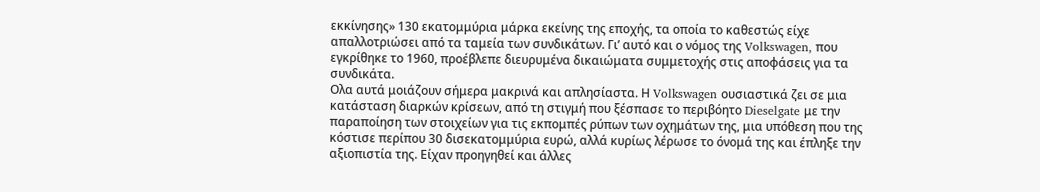εκκίνησης» 130 εκατομμύρια μάρκα εκείνης της εποχής, τα οποία το καθεστώς είχε απαλλοτριώσει από τα ταμεία των συνδικάτων. Γι’ αυτό και ο νόμος της Volkswagen, που εγκρίθηκε το 1960, προέβλεπε διευρυμένα δικαιώματα συμμετοχής στις αποφάσεις για τα συνδικάτα.
Ολα αυτά μοιάζουν σήμερα μακρινά και απλησίαστα. Η Volkswagen ουσιαστικά ζει σε μια κατάσταση διαρκών κρίσεων, από τη στιγμή που ξέσπασε το περιβόητο Dieselgate με την παραποίηση των στοιχείων για τις εκπομπές ρύπων των οχημάτων της, μια υπόθεση που της κόστισε περίπου 30 δισεκατομμύρια ευρώ, αλλά κυρίως λέρωσε το όνομά της και έπληξε την αξιοπιστία της. Είχαν προηγηθεί και άλλες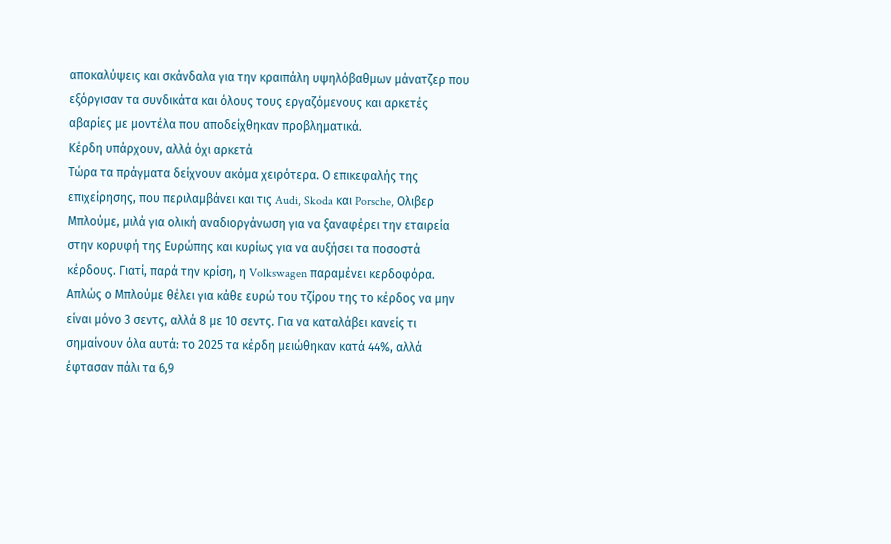αποκαλύψεις και σκάνδαλα για την κραιπάλη υψηλόβαθμων μάνατζερ που εξόργισαν τα συνδικάτα και όλους τους εργαζόμενους και αρκετές αβαρίες με μοντέλα που αποδείχθηκαν προβληματικά.
Κέρδη υπάρχουν, αλλά όχι αρκετά
Τώρα τα πράγματα δείχνουν ακόμα χειρότερα. Ο επικεφαλής της επιχείρησης, που περιλαμβάνει και τις Audi, Skoda και Porsche, Ολιβερ Μπλούμε, μιλά για ολική αναδιοργάνωση για να ξαναφέρει την εταιρεία στην κορυφή της Ευρώπης και κυρίως για να αυξήσει τα ποσοστά κέρδους. Γιατί, παρά την κρίση, η Volkswagen παραμένει κερδοφόρα. Απλώς ο Μπλούμε θέλει για κάθε ευρώ του τζίρου της το κέρδος να μην είναι μόνο 3 σεντς, αλλά 8 με 10 σεντς. Για να καταλάβει κανείς τι σημαίνουν όλα αυτά: το 2025 τα κέρδη μειώθηκαν κατά 44%, αλλά έφτασαν πάλι τα 6,9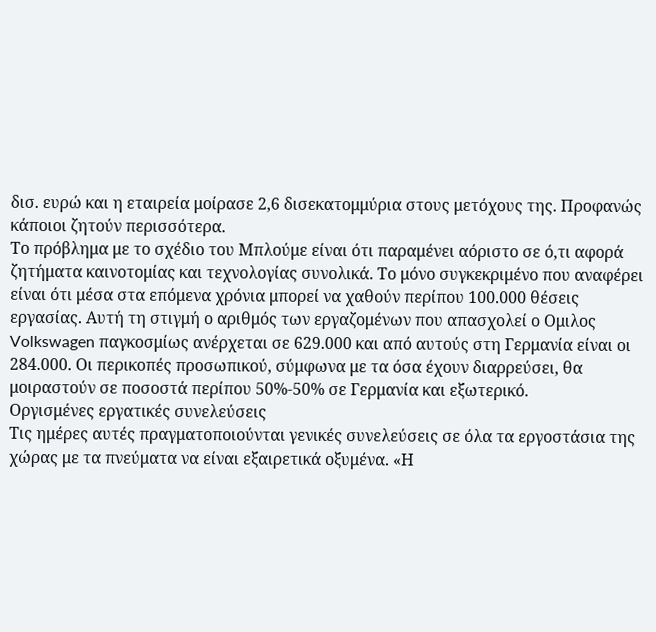δισ. ευρώ και η εταιρεία μοίρασε 2,6 δισεκατομμύρια στους μετόχους της. Προφανώς κάποιοι ζητούν περισσότερα.
Το πρόβλημα με το σχέδιο του Μπλούμε είναι ότι παραμένει αόριστο σε ό,τι αφορά ζητήματα καινοτομίας και τεχνολογίας συνολικά. Το μόνο συγκεκριμένο που αναφέρει είναι ότι μέσα στα επόμενα χρόνια μπορεί να χαθούν περίπου 100.000 θέσεις εργασίας. Αυτή τη στιγμή ο αριθμός των εργαζομένων που απασχολεί ο Ομιλος Volkswagen παγκοσμίως ανέρχεται σε 629.000 και από αυτούς στη Γερμανία είναι οι 284.000. Οι περικοπές προσωπικού, σύμφωνα με τα όσα έχουν διαρρεύσει, θα μοιραστούν σε ποσοστά περίπου 50%-50% σε Γερμανία και εξωτερικό.
Οργισμένες εργατικές συνελεύσεις
Τις ημέρες αυτές πραγματοποιούνται γενικές συνελεύσεις σε όλα τα εργοστάσια της χώρας με τα πνεύματα να είναι εξαιρετικά οξυμένα. «Η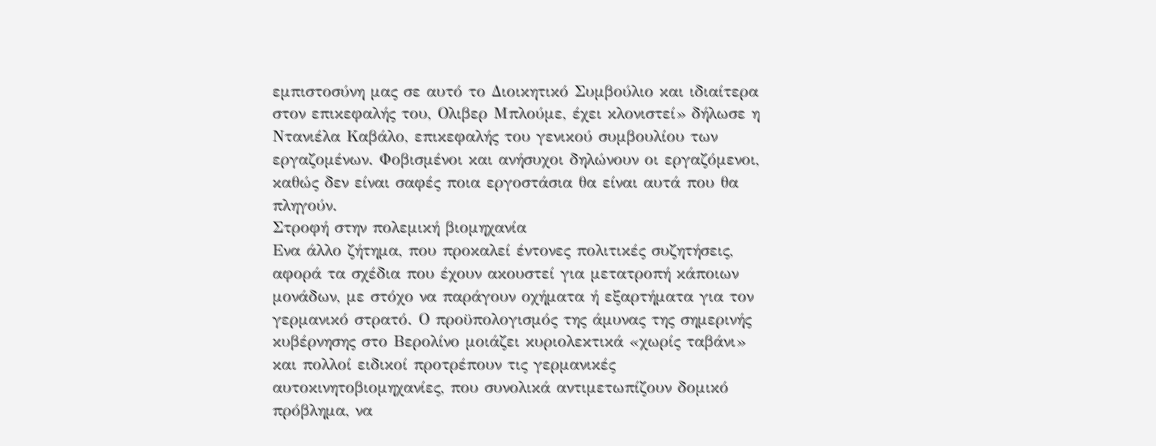εμπιστοσύνη μας σε αυτό το Διοικητικό Συμβούλιο και ιδιαίτερα στον επικεφαλής του, Ολιβερ Μπλούμε, έχει κλονιστεί» δήλωσε η Ντανιέλα Καβάλο, επικεφαλής του γενικού συμβουλίου των εργαζομένων. Φοβισμένοι και ανήσυχοι δηλώνουν οι εργαζόμενοι, καθώς δεν είναι σαφές ποια εργοστάσια θα είναι αυτά που θα πληγούν.
Στροφή στην πολεμική βιομηχανία
Ενα άλλο ζήτημα, που προκαλεί έντονες πολιτικές συζητήσεις, αφορά τα σχέδια που έχουν ακουστεί για μετατροπή κάποιων μονάδων, με στόχο να παράγουν οχήματα ή εξαρτήματα για τον γερμανικό στρατό. Ο προϋπολογισμός της άμυνας της σημερινής κυβέρνησης στο Βερολίνο μοιάζει κυριολεκτικά «χωρίς ταβάνι» και πολλοί ειδικοί προτρέπουν τις γερμανικές αυτοκινητοβιομηχανίες, που συνολικά αντιμετωπίζουν δομικό πρόβλημα, να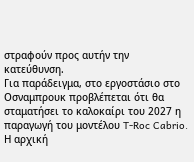στραφούν προς αυτήν την κατεύθυνση.
Για παράδειγμα, στο εργοστάσιο στο Οσναμπρουκ προβλέπεται ότι θα σταματήσει το καλοκαίρι του 2027 η παραγωγή του μοντέλου T-Roc Cabrio. Η αρχική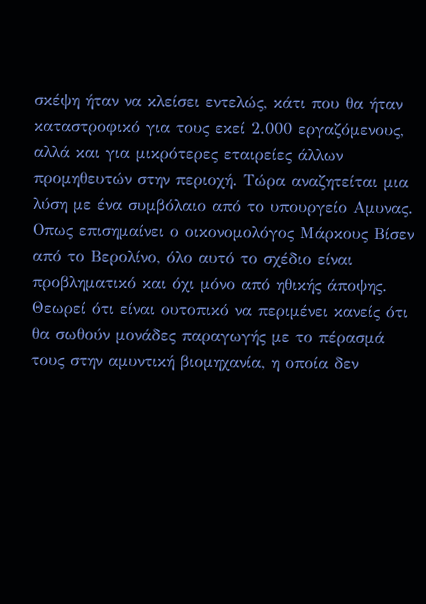σκέψη ήταν να κλείσει εντελώς, κάτι που θα ήταν καταστροφικό για τους εκεί 2.000 εργαζόμενους, αλλά και για μικρότερες εταιρείες άλλων προμηθευτών στην περιοχή. Τώρα αναζητείται μια λύση με ένα συμβόλαιο από το υπουργείο Αμυνας.
Οπως επισημαίνει ο οικονομολόγος Μάρκους Βίσεν από το Βερολίνο, όλο αυτό το σχέδιο είναι προβληματικό και όχι μόνο από ηθικής άποψης. Θεωρεί ότι είναι ουτοπικό να περιμένει κανείς ότι θα σωθούν μονάδες παραγωγής με το πέρασμά τους στην αμυντική βιομηχανία, η οποία δεν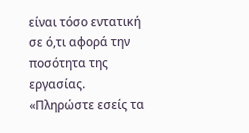είναι τόσο εντατική σε ό,τι αφορά την ποσότητα της εργασίας.
«Πληρώστε εσείς τα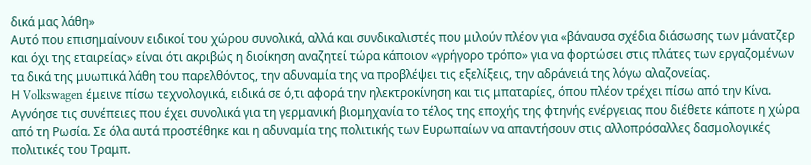δικά μας λάθη»
Αυτό που επισημαίνουν ειδικοί του χώρου συνολικά, αλλά και συνδικαλιστές που μιλούν πλέον για «βάναυσα σχέδια διάσωσης των μάνατζερ και όχι της εταιρείας» είναι ότι ακριβώς η διοίκηση αναζητεί τώρα κάποιον «γρήγορο τρόπο» για να φορτώσει στις πλάτες των εργαζομένων τα δικά της μυωπικά λάθη του παρελθόντος, την αδυναμία της να προβλέψει τις εξελίξεις, την αδράνειά της λόγω αλαζονείας.
Η Volkswagen έμεινε πίσω τεχνολογικά, ειδικά σε ό,τι αφορά την ηλεκτροκίνηση και τις μπαταρίες, όπου πλέον τρέχει πίσω από την Κίνα. Αγνόησε τις συνέπειες που έχει συνολικά για τη γερμανική βιομηχανία το τέλος της εποχής της φτηνής ενέργειας που διέθετε κάποτε η χώρα από τη Ρωσία. Σε όλα αυτά προστέθηκε και η αδυναμία της πολιτικής των Ευρωπαίων να απαντήσουν στις αλλοπρόσαλλες δασμολογικές πολιτικές του Τραμπ.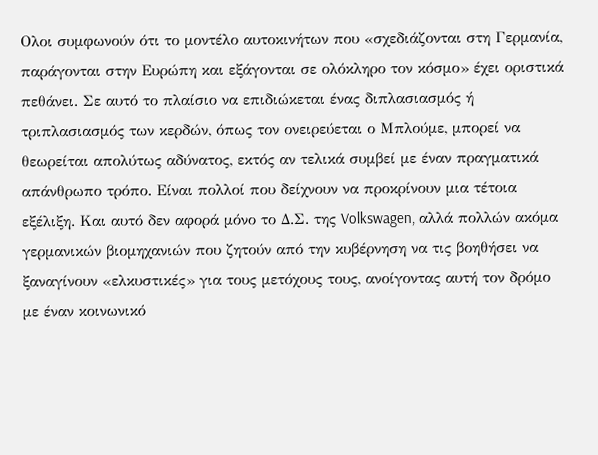Ολοι συμφωνούν ότι το μοντέλο αυτοκινήτων που «σχεδιάζονται στη Γερμανία, παράγονται στην Ευρώπη και εξάγονται σε ολόκληρο τον κόσμο» έχει οριστικά πεθάνει. Σε αυτό το πλαίσιο να επιδιώκεται ένας διπλασιασμός ή τριπλασιασμός των κερδών, όπως τον ονειρεύεται ο Μπλούμε, μπορεί να θεωρείται απολύτως αδύνατος, εκτός αν τελικά συμβεί με έναν πραγματικά απάνθρωπο τρόπο. Είναι πολλοί που δείχνουν να προκρίνουν μια τέτοια εξέλιξη. Και αυτό δεν αφορά μόνο το Δ.Σ. της Volkswagen, αλλά πολλών ακόμα γερμανικών βιομηχανιών που ζητούν από την κυβέρνηση να τις βοηθήσει να ξαναγίνουν «ελκυστικές» για τους μετόχους τους, ανοίγοντας αυτή τον δρόμο με έναν κοινωνικό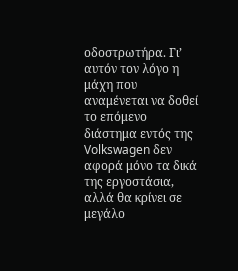οδοστρωτήρα. Γι’ αυτόν τον λόγο η μάχη που αναμένεται να δοθεί το επόμενο διάστημα εντός της Volkswagen δεν αφορά μόνο τα δικά της εργοστάσια, αλλά θα κρίνει σε μεγάλο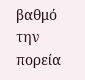βαθμό την πορεία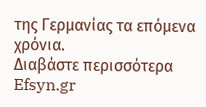της Γερμανίας τα επόμενα χρόνια.
Διαβάστε περισσότερα
Efsyn.gr